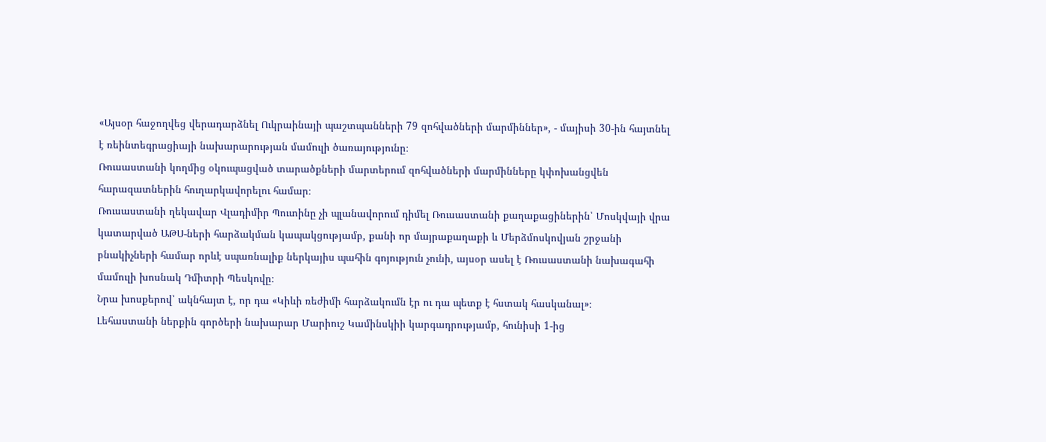«Այսօր հաջողվեց վերադարձնել Ուկրաինայի պաշտպանների 79 զոհվածների մարմիններ», - մայիսի 30-ին հայտնել է ռեինտեգրացիայի նախարարության մամուլի ծառայությունը։
Ռուսաստանի կողմից օկուպացված տարածքների մարտերում զոհվածների մարմինները կփոխանցվեն հարազատներին հուղարկավորելու համար։
Ռուսաստանի ղեկավար Վլադիմիր Պուտինը չի պլանավորում դիմել Ռուսաստանի քաղաքացիներին՝ Մոսկվայի վրա կատարված ԱԹՍ-ների հարձակման կապակցությամբ, քանի որ մայրաքաղաքի և Մերձմոսկովյան շրջանի բնակիչների համար որևէ սպառնալիք ներկայիս պահին գոյություն չունի, այսօր ասել է Ռուսաստանի նախագահի մամուլի խոսնակ Դմիտրի Պեսկովը։
Նրա խոսքերով՝ ակնհայտ է, որ դա «Կիևի ռեժիմի հարձակումն էր ու դա պետք է հստակ հասկանալ»։
Լեհաստանի ներքին գործերի նախարար Մարիուշ Կամինսկիի կարգադրությամբ, հունիսի 1-ից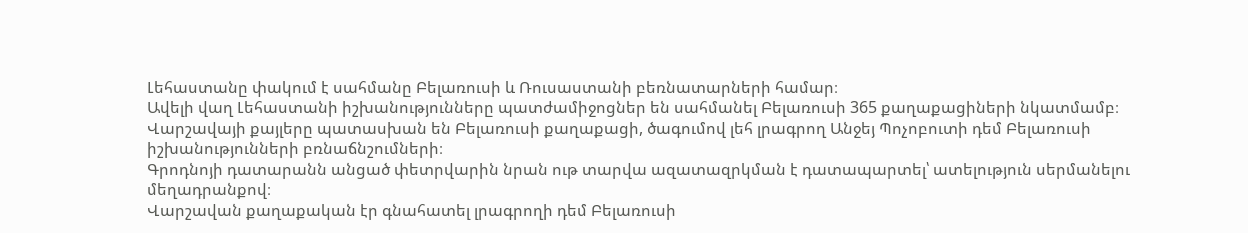Լեհաստանը փակում է սահմանը Բելառուսի և Ռուսաստանի բեռնատարների համար։
Ավելի վաղ Լեհաստանի իշխանությունները պատժամիջոցներ են սահմանել Բելառուսի 365 քաղաքացիների նկատմամբ։
Վարշավայի քայլերը պատասխան են Բելառուսի քաղաքացի, ծագումով լեհ լրագրող Անջեյ Պոչոբուտի դեմ Բելառուսի իշխանությունների բռնաճնշումների։
Գրոդնոյի դատարանն անցած փետրվարին նրան ութ տարվա ազատազրկման է դատապարտել՝ ատելություն սերմանելու մեղադրանքով։
Վարշավան քաղաքական էր գնահատել լրագրողի դեմ Բելառուսի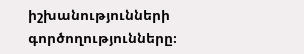իշխանությունների գործողությունները։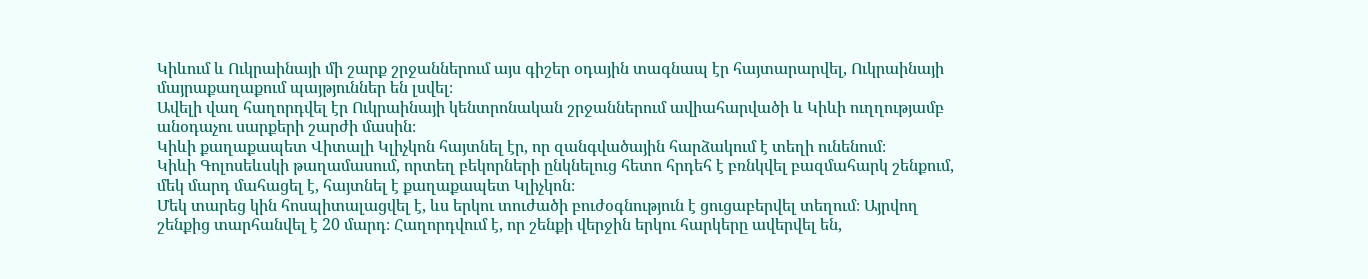Կիևում և Ուկրաինայի մի շարք շրջաններում այս գիշեր օդային տագնապ էր հայտարարվել, Ուկրաինայի մայրաքաղաքում պայթյուններ են լսվել։
Ավելի վաղ հաղորդվել էր Ուկրաինայի կենտրոնական շրջաններում ավիահարվածի և Կիևի ուղղությամբ անօդաչու սարքերի շարժի մասին։
Կիևի քաղաքապետ Վիտալի Կլիչկոն հայտնել էր, որ զանգվածային հարձակում է տեղի ունենում։
Կիևի Գոլոսեևսկի թաղամասում, որտեղ բեկորների ընկնելուց հետո հրդեհ է բռնկվել բազմահարկ շենքում, մեկ մարդ մահացել է, հայտնել է քաղաքապետ Կլիչկոն։
Մեկ տարեց կին հոսպիտալացվել է, ևս երկու տուժածի բուժօգնություն է ցուցաբերվել տեղում։ Այրվող շենքից տարհանվել է 20 մարդ։ Հաղորդվում է, որ շենքի վերջին երկու հարկերը ավերվել են,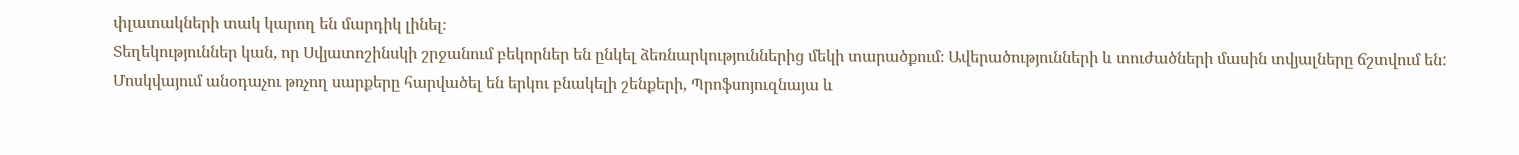փլատակների տակ կարող են մարդիկ լինել։
Տեղեկություններ կան, որ Սվյատոշինսկի շրջանում բեկորներ են ընկել ձեռնարկություններից մեկի տարածքում։ Ավերածությունների և տուժածների մասին տվյալները ճշտվում են:
Մոսկվայում անօդաչու թռչող սարքերը հարվածել են երկու բնակելի շենքերի, Պրոֆսոյուզնայա և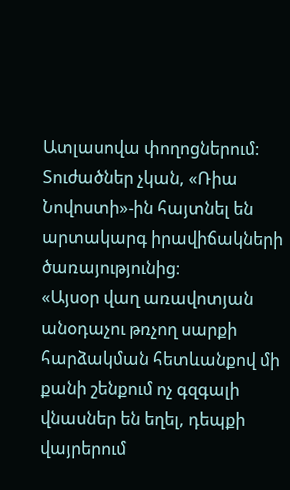Ատլասովա փողոցներում:
Տուժածներ չկան, «Ռիա Նովոստի»-ին հայտնել են արտակարգ իրավիճակների ծառայությունից։
«Այսօր վաղ առավոտյան անօդաչու թռչող սարքի հարձակման հետևանքով մի քանի շենքում ոչ գզգալի վնասներ են եղել, դեպքի վայրերում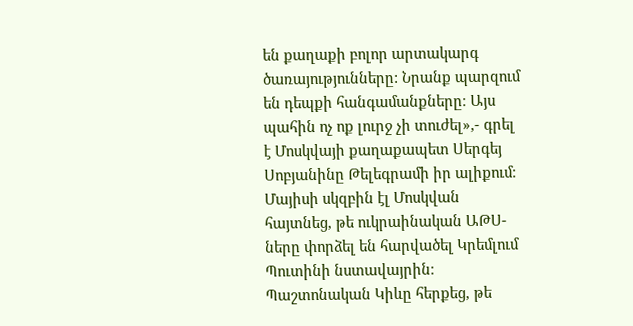են քաղաքի բոլոր արտակարգ ծառայությունները: Նրանք պարզում են դեպքի հանգամանքները։ Այս պահին ոչ ոք լուրջ չի տուժել»,- գրել է Մոսկվայի քաղաքապետ Սերգեյ Սոբյանինը Թելեգրամի իր ալիքում։
Մայիսի սկզբին էլ Մոսկվան հայտնեց, թե ուկրաինական ԱԹՍ-ները փորձել են հարվածել Կրեմլում Պուտինի նստավայրին։ Պաշտոնական Կիևը հերքեց, թե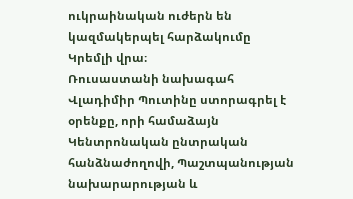ուկրաինական ուժերն են կազմակերպել հարձակումը Կրեմլի վրա։
Ռուսաստանի նախագահ Վլադիմիր Պուտինը ստորագրել է օրենքը, որի համաձայն Կենտրոնական ընտրական հանձնաժողովի, Պաշտպանության նախարարության և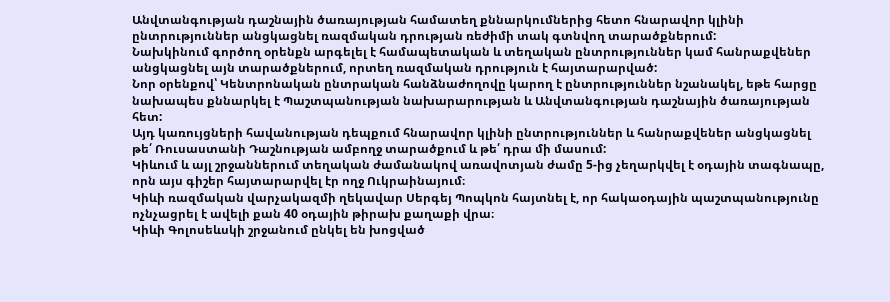Անվտանգության դաշնային ծառայության համատեղ քննարկումներից հետո հնարավոր կլինի ընտրություններ անցկացնել ռազմական դրության ռեժիմի տակ գտնվող տարածքներում:
Նախկինում գործող օրենքն արգելել է համապետական և տեղական ընտրություններ կամ հանրաքվեներ անցկացնել այն տարածքներում, որտեղ ռազմական դրություն է հայտարարված:
Նոր օրենքով՝ Կենտրոնական ընտրական հանձնաժողովը կարող է ընտրություններ նշանակել, եթե հարցը նախապես քննարկել է Պաշտպանության նախարարության և Անվտանգության դաշնային ծառայության հետ:
Այդ կառույցների հավանության դեպքում հնարավոր կլինի ընտրություններ և հանրաքվեներ անցկացնել թե՛ Ռուսաստանի Դաշնության ամբողջ տարածքում և թե՛ դրա մի մասում:
Կիևում և այլ շրջաններում տեղական ժամանակով առավոտյան ժամը 5-ից չեղարկվել է օդային տագնապը, որն այս գիշեր հայտարարվել էր ողջ Ուկրաինայում։
Կիևի ռազմական վարչակազմի ղեկավար Սերգեյ Պոպկոն հայտնել է, որ հակաօդային պաշտպանությունը ոչնչացրել է ավելի քան 40 օդային թիրախ քաղաքի վրա։
Կիևի Գոլոսեևսկի շրջանում ընկել են խոցված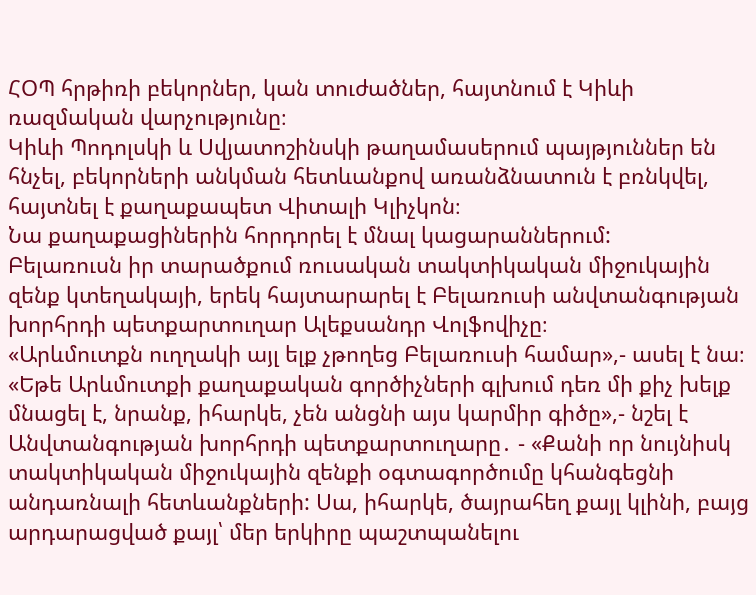ՀՕՊ հրթիռի բեկորներ, կան տուժածներ, հայտնում է Կիևի ռազմական վարչությունը։
Կիևի Պոդոլսկի և Սվյատոշինսկի թաղամասերում պայթյուններ են հնչել, բեկորների անկման հետևանքով առանձնատուն է բռնկվել, հայտնել է քաղաքապետ Վիտալի Կլիչկոն։
Նա քաղաքացիներին հորդորել է մնալ կացարաններում:
Բելառուսն իր տարածքում ռուսական տակտիկական միջուկային զենք կտեղակայի, երեկ հայտարարել է Բելառուսի անվտանգության խորհրդի պետքարտուղար Ալեքսանդր Վոլֆովիչը։
«Արևմուտքն ուղղակի այլ ելք չթողեց Բելառուսի համար»,- ասել է նա։
«Եթե Արևմուտքի քաղաքական գործիչների գլխում դեռ մի քիչ խելք մնացել է, նրանք, իհարկե, չեն անցնի այս կարմիր գիծը»,- նշել է Անվտանգության խորհրդի պետքարտուղարը․ - «Քանի որ նույնիսկ տակտիկական միջուկային զենքի օգտագործումը կհանգեցնի անդառնալի հետևանքների: Սա, իհարկե, ծայրահեղ քայլ կլինի, բայց արդարացված քայլ՝ մեր երկիրը պաշտպանելու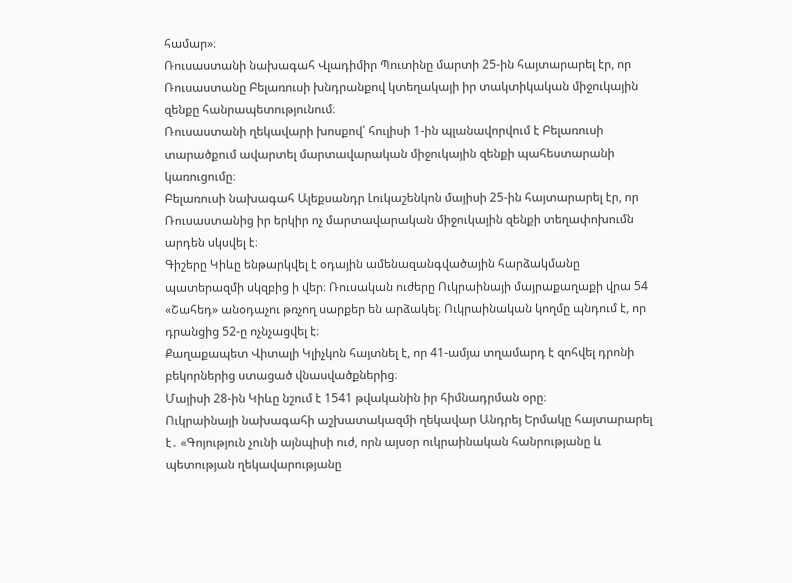համար»։
Ռուսաստանի նախագահ Վլադիմիր Պուտինը մարտի 25-ին հայտարարել էր, որ Ռուսաստանը Բելառուսի խնդրանքով կտեղակայի իր տակտիկական միջուկային զենքը հանրապետությունում։
Ռուսաստանի ղեկավարի խոսքով՝ հուլիսի 1-ին պլանավորվում է Բելառուսի տարածքում ավարտել մարտավարական միջուկային զենքի պահեստարանի կառուցումը։
Բելառուսի նախագահ Ալեքսանդր Լուկաշենկոն մայիսի 25-ին հայտարարել էր, որ Ռուսաստանից իր երկիր ոչ մարտավարական միջուկային զենքի տեղափոխումն արդեն սկսվել է։
Գիշերը Կիևը ենթարկվել է օդային ամենազանգվածային հարձակմանը պատերազմի սկզբից ի վեր։ Ռուսական ուժերը Ուկրաինայի մայրաքաղաքի վրա 54 «Շահեդ» անօդաչու թռչող սարքեր են արձակել։ Ուկրաինական կողմը պնդում է, որ դրանցից 52-ը ոչնչացվել է։
Քաղաքապետ Վիտալի Կլիչկոն հայտնել է, որ 41-ամյա տղամարդ է զոհվել դրոնի բեկորներից ստացած վնասվածքներից։
Մայիսի 28-ին Կիևը նշում է 1541 թվականին իր հիմնադրման օրը։
Ուկրաինայի նախագահի աշխատակազմի ղեկավար Անդրեյ Երմակը հայտարարել է․ «Գոյություն չունի այնպիսի ուժ, որն այսօր ուկրաինական հանրությանը և պետության ղեկավարությանը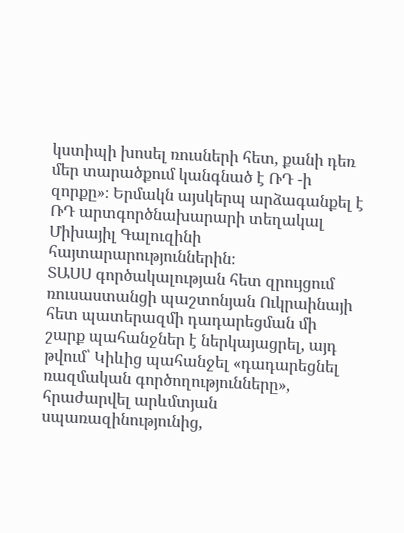կստիպի խոսել ռուսների հետ, քանի դեռ մեր տարածքում կանգնած է ՌԴ -ի զորքը»։ Երմակն այսկերպ արձագանքել է ՌԴ արտգործնախարարի տեղակալ Միխայիլ Գալուզինի հայտարարություններին։
ՏԱՍՍ գործակալության հետ զրույցում ռուսաստանցի պաշտոնյան Ուկրաինայի հետ պատերազմի դադարեցման մի շարք պահանջներ է ներկայացրել, այդ թվում՝ Կիևից պահանջել «դադարեցնել ռազմական գործողությունները», հրաժարվել արևմտյան սպառազինությունից,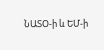ՆԱՏՕ-ի և ԵՄ-ի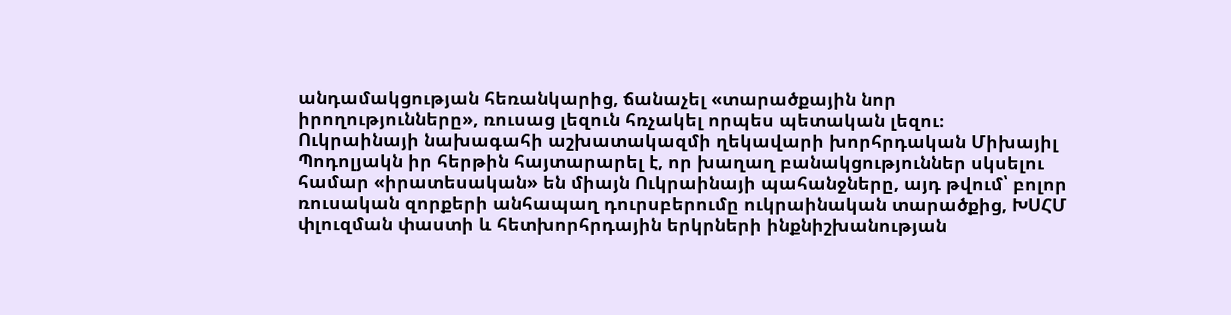անդամակցության հեռանկարից, ճանաչել «տարածքային նոր իրողությունները», ռուսաց լեզուն հռչակել որպես պետական լեզու։
Ուկրաինայի նախագահի աշխատակազմի ղեկավարի խորհրդական Միխայիլ Պոդոլյակն իր հերթին հայտարարել է, որ խաղաղ բանակցություններ սկսելու համար «իրատեսական» են միայն Ուկրաինայի պահանջները, այդ թվում՝ բոլոր ռուսական զորքերի անհապաղ դուրսբերումը ուկրաինական տարածքից, ԽՍՀՄ փլուզման փաստի և հետխորհրդային երկրների ինքնիշխանության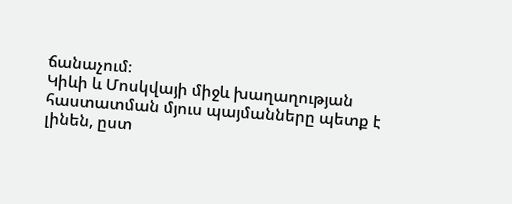ճանաչում։
Կիևի և Մոսկվայի միջև խաղաղության հաստատման մյուս պայմանները պետք է լինեն, ըստ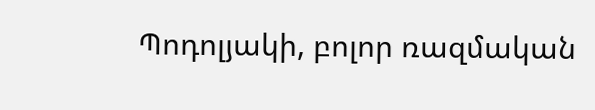Պոդոլյակի, բոլոր ռազմական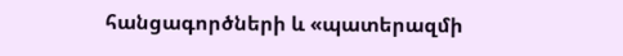հանցագործների և «պատերազմի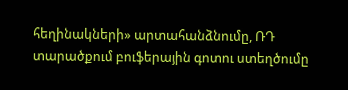հեղինակների» արտահանձնումը, ՌԴ տարածքում բուֆերային գոտու ստեղծումը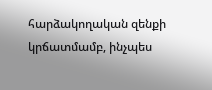հարձակողական զենքի կրճատմամբ, ինչպես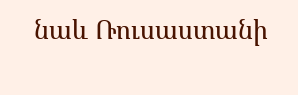նաև Ռուսաստանի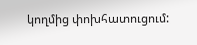կողմից փոխհատուցում: